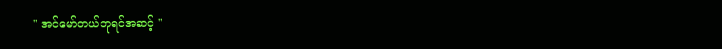" အင်မော်တယ်ဘုရင်အဆင့် "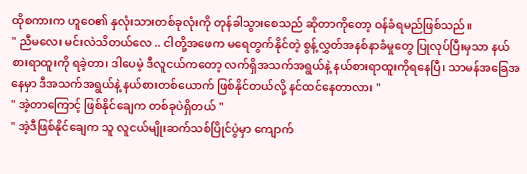ထိုစကားက ဟူဝေ၏ နှလုံးသားတစ်ခုလုံးကို တုန်ခါသွားစေသည် ဆိုတာကိုတော့ ဝန်ခံရမည်ဖြစ်သည်။
" ညီမလေး မင်းလဲသိတယ်လေ .. ငါတို့အဖေက မရေတွက်နိုင်တဲ့ စွန့်လွှတ်အနစ်နာခံမှုတွေ ပြုလုပ်ပြီးမှသာ နယ်စားရာထူးကို ရခဲ့တာ၊ ဒါပေမဲ့ ဒီလူငယ်ကတော့ လက်ရှိအသက်အရွယ်နဲ့ နယ်စားရာထူးကိုရနေပြီ၊ သာမန်အခြေအနေမှာ ဒီအသက်အရွယ်နဲ့ နယ်စားတစ်ယောက် ဖြစ်နိုင်တယ်လို့ နင်ထင်နေတာလား "
" အဲ့တာကြောင့် ဖြစ်နိုင်ချေက တစ်ခုပဲရှိတယ် "
" အဲ့ဒီဖြစ်နိုင်ချေက သူ လူငယ်မျိုးဆက်သစ်ပြိုင်ပွဲမှာ ကျောက်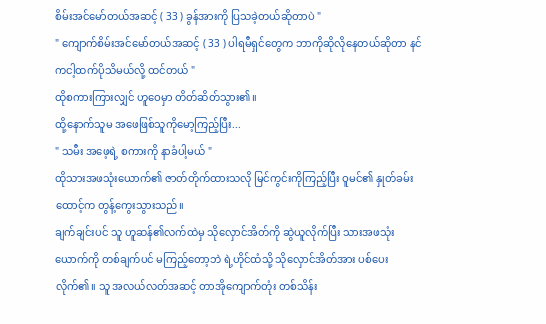စိမ်းအင်မော်တယ်အဆင့် ( 33 ) ခွန်အားကို ပြသခဲ့တယ်ဆိုတာပဲ "
" ကျောက်စိမ်းအင်မော်တယ်အဆင့် ( 33 ) ပါရမီရှင်တွေက ဘာကိုဆိုလိုနေတယ်ဆိုတာ နင်ကငါ့ထက်ပိုသိမယ်လို့ ထင်တယ် "
ထိုစကားကြားလျှင် ဟူဝေမှာ တိတ်ဆိတ်သွား၏။
ထို့နောက်သူမ အဖေဖြစ်သူကိုမော့ကြည့်ပြီး...
" သမီး အဖေ့ရဲ့ စကားကို နာခံပါ့မယ် "
ထိုသားအဖသုံးယောက်၏ ဇာတ်တိုက်ထားသလို မြင်ကွင်းကိုကြည့်ပြီး ဝူမင်၏ နှုတ်ခမ်းထောင့်က တွန့်ကွေးသွားသည်။
ချက်ချင်းပင် သူ ဟူဆန်၏လက်ထဲမှ သိုလှောင်အိတ်ကို ဆွဲယူလိုက်ပြီး သားအဖသုံးယောက်ကို တစ်ချက်ပင် မကြည့်တော့ဘဲ ရဲ့ဟိုင်ထံသို့ သိုလှောင်အိတ်အား ပစ်ပေးလိုက်၏။ သူ အလယ်လတ်အဆင့် တာအိုကျောက်တုံး တစ်သိန်း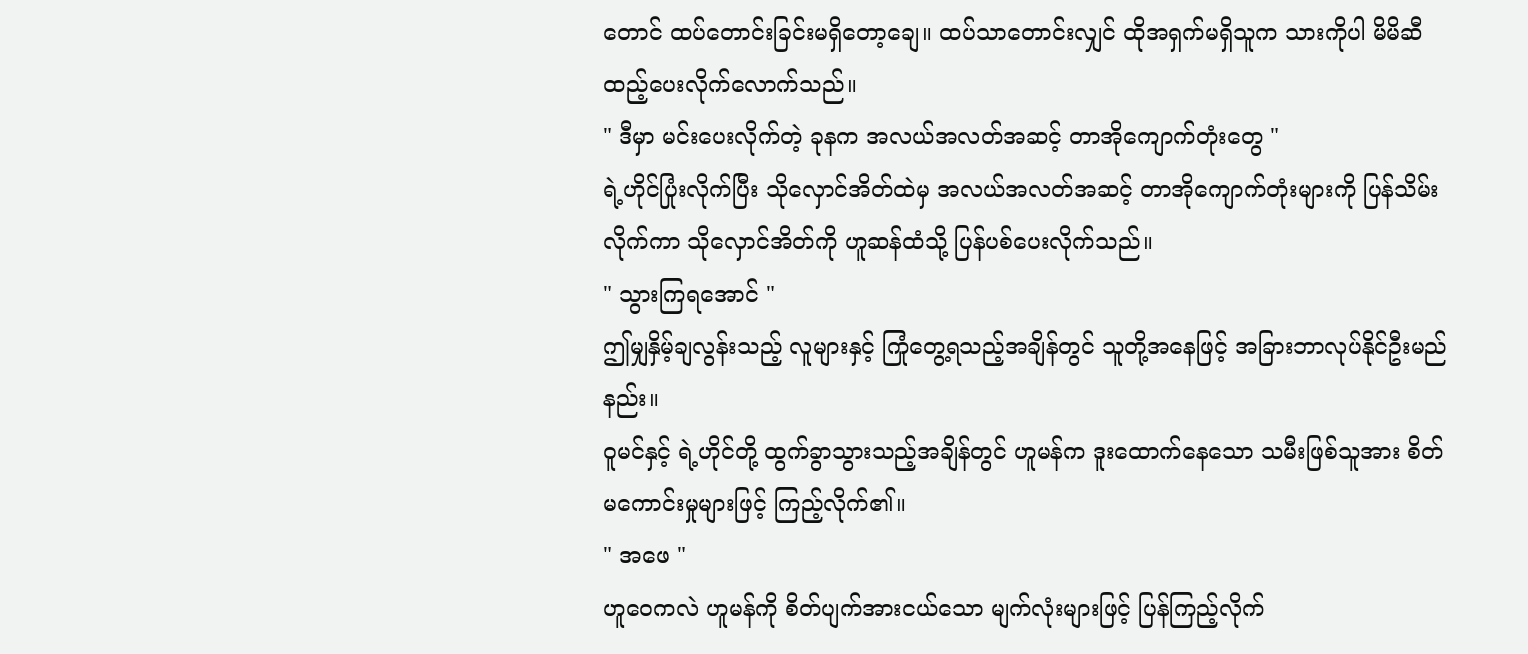တောင် ထပ်တောင်းခြင်းမရှိတော့ချေ။ ထပ်သာတောင်းလျှင် ထိုအရှက်မရှိသူက သားကိုပါ မိမိဆီ ထည့်ပေးလိုက်လောက်သည်။
" ဒီမှာ မင်းပေးလိုက်တဲ့ ခုနက အလယ်အလတ်အဆင့် တာအိုကျောက်တုံးတွေ "
ရဲ့ဟိုင်ပြုံးလိုက်ပြီး သိုလှောင်အိတ်ထဲမှ အလယ်အလတ်အဆင့် တာအိုကျောက်တုံးများကို ပြန်သိမ်းလိုက်ကာ သိုလှောင်အိတ်ကို ဟူဆန်ထံသို့ ပြန်ပစ်ပေးလိုက်သည်။
" သွားကြရအောင် "
ဤမျှနှိမ့်ချလွန်းသည့် လူများနှင့် ကြုံတွေ့ရသည့်အချိန်တွင် သူတို့အနေဖြင့် အခြားဘာလုပ်နိုင်ဦးမည်နည်း။
ဝူမင်နှင့် ရဲ့ဟိုင်တို့ ထွက်ခွာသွားသည့်အချိန်တွင် ဟူမန်က ဒူးထောက်နေသော သမီးဖြစ်သူအား စိတ်မကောင်းမှုများဖြင့် ကြည့်လိုက်၏။
" အဖေ "
ဟူဝေကလဲ ဟူမန်ကို စိတ်ပျက်အားငယ်သော မျက်လုံးများဖြင့် ပြန်ကြည့်လိုက်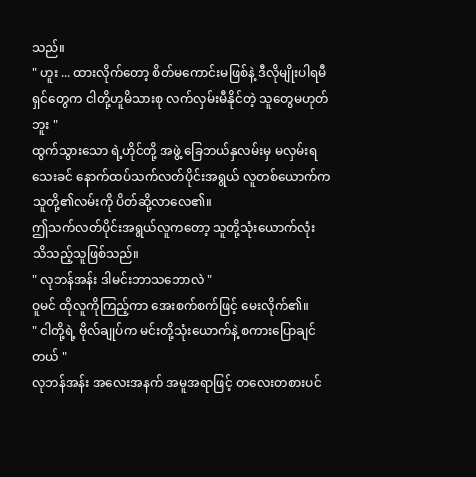သည်။
" ဟူး ... ထားလိုက်တော့ စိတ်မကောင်းမဖြစ်နဲ့ ဒီလိုမျိုးပါရမီရှင်တွေက ငါတို့ဟူမိသားစု လက်လှမ်းမီနိုင်တဲ့ သူတွေမဟုတ်ဘူး "
ထွက်သွားသော ရဲ့ဟိုင်တို့ အဖွဲ့ ခြေဘယ်နှလမ်းမှ မလှမ်းရသေးခင် နောက်ထပ်သက်လတ်ပိုင်းအရွယ် လူတစ်ယောက်က သူတို့၏လမ်းကို ပိတ်ဆို့လာလေ၏။
ဤသက်လတ်ပိုင်းအရွယ်လူကတော့ သူတို့သုံးယောက်လုံး သိသည့်သူဖြစ်သည်။
" လုဘန်အန်း ဒါမင်းဘာသဘောလဲ "
ဝူမင် ထိုလူကိုကြည့်ကာ အေးစက်စက်ဖြင့် မေးလိုက်၏။
" ငါတို့ရဲ့ ဗိုလ်ချုပ်က မင်းတို့သုံးယောက်နဲ့ စကားပြောချင်တယ် "
လုဘန်အန်း အလေးအနက် အမူအရာဖြင့် တလေးတစားပင်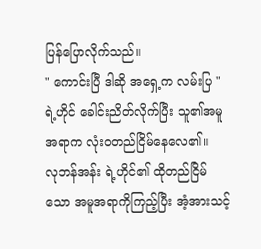ပြန်ပြောလိုက်သည်။
" ကောင်းပြီ ဒါဆို အရှေ့က လမ်းပြ "
ရဲ့ဟိုင် ခေါင်းညိတ်လိုက်ပြီး သူ၏အမူအရာက လုံးဝတည်ငြိမ်နေလေ၏။
လုဘန်အန်း ရဲ့ဟိုင်၏ ထိုတည်ငြိမ်သော အမူအရာကိုကြည့်ပြီး အံ့အားသင့်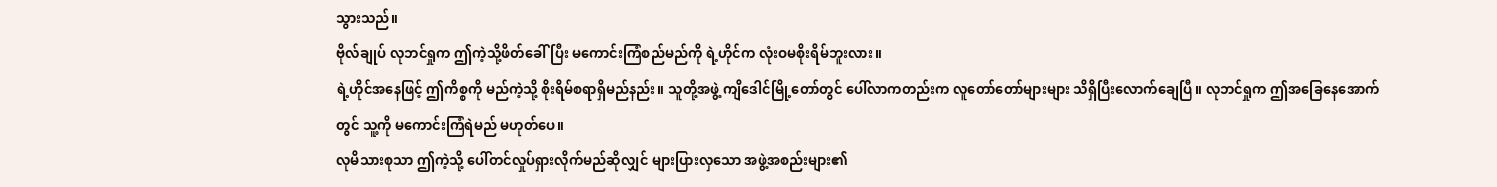သွားသည်။
ဗိုလ်ချုပ် လုဘင်ရှုက ဤကဲ့သို့ဖိတ်ခေါ်ပြီး မကောင်းကြံစည်မည်ကို ရဲ့ဟိုင်က လုံးဝမစိုးရိမ်ဘူးလား။
ရဲ့ဟိုင်အနေဖြင့် ဤကိစ္စကို မည်ကဲ့သို့ စိုးရိမ်စရာရှိမည်နည်း။ သူတို့အဖွဲ့ ကျိဒေါင်မြို့တော်တွင် ပေါ်လာကတည်းက လူတော်တော်များများ သိရှိပြီးလောက်ချေပြီ။ လုဘင်ရှုက ဤအခြေနေအောက်တွင် သူ့ကို မကောင်းကြံရဲမည် မဟုတ်ပေ။
လုမိသားစုသာ ဤကဲ့သို့ ပေါ်တင်လှုပ်ရှားလိုက်မည်ဆိုလျှင် များပြားလှသော အဖွဲ့အစည်းများ၏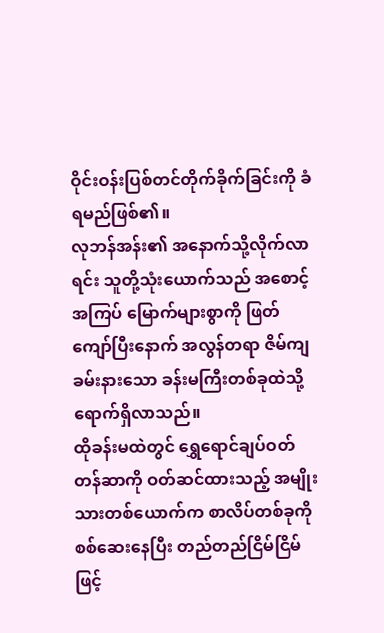ဝိုင်းဝန်းပြစ်တင်တိုက်ခိုက်ခြင်းကို ခံရမည်ဖြစ်၏။
လုဘန်အန်း၏ အနောက်သို့လိုက်လာရင်း သူတို့သုံးယောက်သည် အစောင့်အကြပ် မြောက်များစွာကို ဖြတ်ကျော်ပြီးနောက် အလွန်တရာ ဇိမ်ကျခမ်းနားသော ခန်းမကြီးတစ်ခုထဲသို့ ရောက်ရှိလာသည်။
ထိုခန်းမထဲတွင် ရွှေရောင်ချပ်ဝတ်တန်ဆာကို ဝတ်ဆင်ထားသည့် အမျိုးသားတစ်ယောက်က စာလိပ်တစ်ခုကို စစ်ဆေးနေပြီး တည်တည်ငြိမ်ငြိမ်ဖြင့်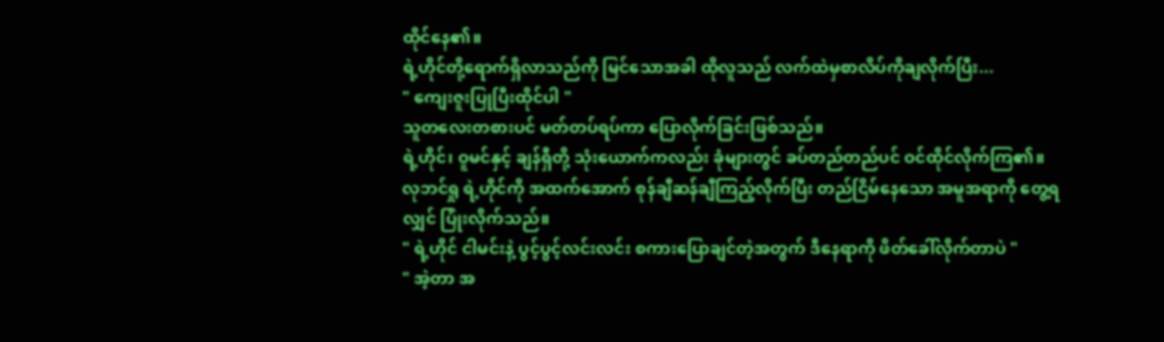ထိုင်နေ၏။
ရဲ့ဟိုင်တို့ရောက်ရှိလာသည်ကို မြင်သောအခါ ထိုလူသည် လက်ထဲမှစာလိပ်ကိုချလိုက်ပြီး...
" ကျေးဇူးပြုပြီးထိုင်ပါ "
သူတလေးတစားပင် မတ်တပ်ရပ်ကာ ပြောလိုက်ခြင်းဖြစ်သည်။
ရဲ့ဟိုင်၊ ဝူမင်နှင့် ချန်ရှီတို့ သုံးယောက်ကလည်း ခုံများတွင် ခပ်တည်တည်ပင် ဝင်ထိုင်လိုက်ကြ၏။
လုဘင်ရှု ရဲ့ဟိုင်ကို အထက်အောက် စုန်ချီဆန်ချီကြည့်လိုက်ပြီး တည်ငြိမ်နေသော အမူအရာကို တွေ့ရလျှင် ပြုံးလိုက်သည်။
" ရဲ့ဟိုင် ငါမင်းနဲ့ ပွင့်ပွင့်လင်းလင်း စကားပြောချင်တဲ့အတွက် ဒီနေရာကို ဖိတ်ခေါ်လိုက်တာပဲ "
" အဲ့တာ အ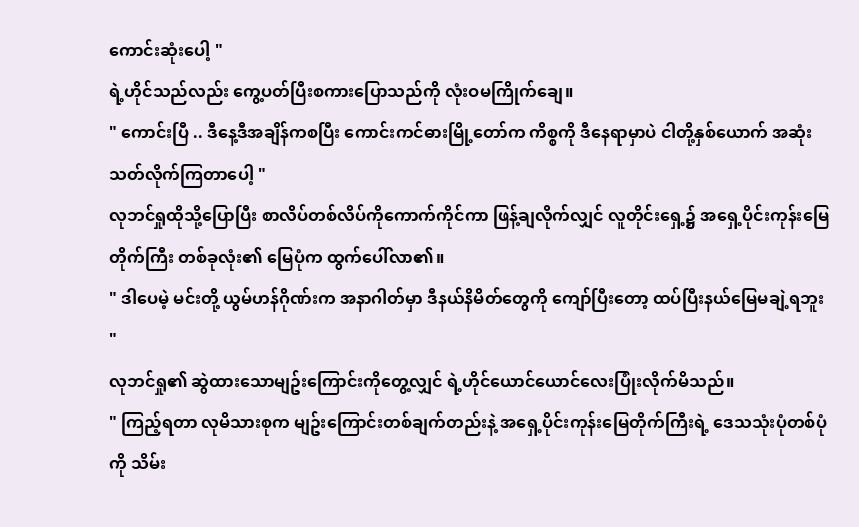ကောင်းဆုံးပေါ့ "
ရဲ့ဟိုင်သည်လည်း ကွေ့ပတ်ပြီးစကားပြောသည်ကို လုံးဝမကြိုက်ချေ။
" ကောင်းပြီ .. ဒီနေ့ဒီအချိန်ကစပြီး ကောင်းကင်ဓားမြို့တော်က ကိစ္စကို ဒီနေရာမှာပဲ ငါတို့နှစ်ယောက် အဆုံးသတ်လိုက်ကြတာပေါ့ "
လုဘင်ရှုထိုသို့ပြောပြီး စာလိပ်တစ်လိပ်ကိုကောက်ကိုင်ကာ ဖြန့်ချလိုက်လျှင် လူတိုင်းရှေ့၌ အရှေ့ပိုင်းကုန်းမြေတိုက်ကြီး တစ်ခုလုံး၏ မြေပုံက ထွက်ပေါ်လာ၏။
" ဒါပေမဲ့ မင်းတို့ ယွမ်ဟန်ဂိုဏ်းက အနာဂါတ်မှာ ဒီနယ်နိမိတ်တွေကို ကျော်ပြီးတော့ ထပ်ပြီးနယ်မြေမချဲ့ရဘူး "
လုဘင်ရှု၏ ဆွဲထားသောမျဥ်းကြောင်းကိုတွေ့လျှင် ရဲ့ဟိုင်ယောင်ယောင်လေးပြုံးလိုက်မိသည်။
" ကြည့်ရတာ လုမိသားစုက မျဥ်းကြောင်းတစ်ချက်တည်းနဲ့ အရှေ့ပိုင်းကုန်းမြေတိုက်ကြီးရဲ့ ဒေသသုံးပုံတစ်ပုံကို သိမ်း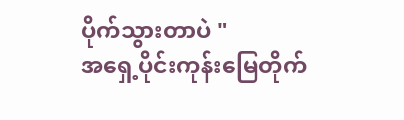ပိုက်သွားတာပဲ "
အရှေ့ပိုင်းကုန်းမြေတိုက်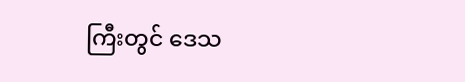ကြီးတွင် ဒေသ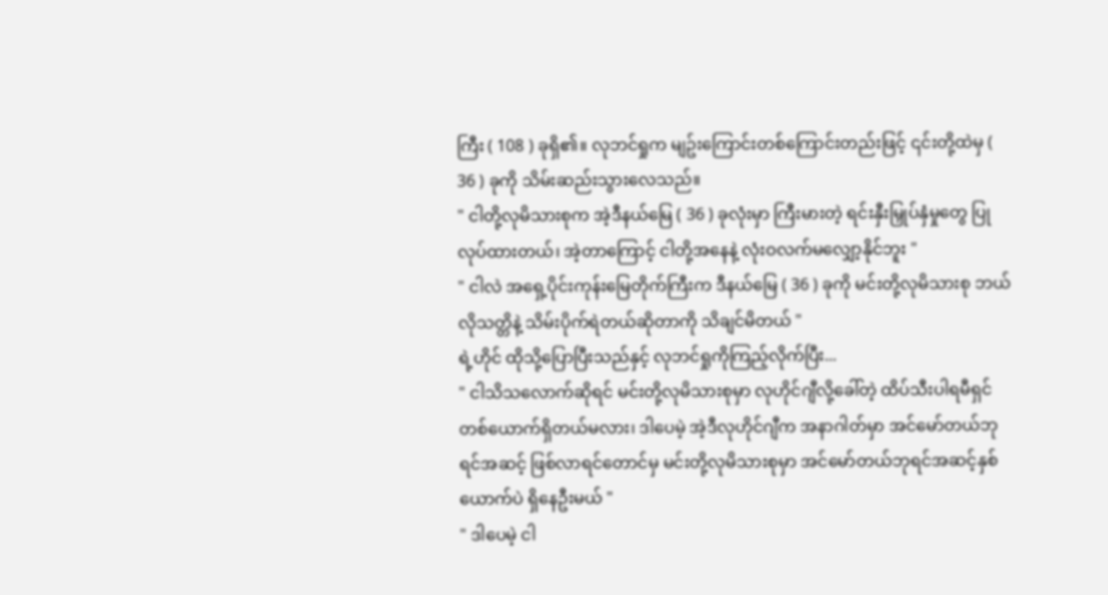ကြီး ( 108 ) ခုရှိ၏။ လုဘင်ရှုက မျဥ်းကြောင်းတစ်ကြောင်းတည်းဖြင့် ၎င်းတို့ထဲမှ ( 36 ) ခုကို သိမ်းဆည်းသွားလေသည်။
" ငါတို့လုမိသားစုက အဲ့ဒီနယ်မြေ ( 36 ) ခုလုံးမှာ ကြီးမားတဲ့ ရင်းနှီးမြှုပ်နှံမှုတွေ ပြုလုပ်ထားတယ်၊ အဲ့တာကြောင့် ငါတို့အနေနဲ့ လုံးဝလက်မလျှော့နိုင်ဘူး "
" ငါလဲ အရှေ့ပိုင်းကုန်းမြေတိုက်ကြီးက ဒီနယ်မြေ ( 36 ) ခုကို မင်းတို့လုမိသားစု ဘယ်လိုသတ္တိနဲ့ သိမ်းပိုက်ရဲတယ်ဆိုတာကို သိချင်မိတယ် "
ရဲ့ဟိုင် ထိုသို့ပြောပြီးသည်နှင့် လုဘင်ရှုကိုကြည့်လိုက်ပြီး...
" ငါသိသလောက်ဆိုရင် မင်းတို့လုမိသားစုမှာ လုဟိုင်ဂျီလို့ခေါ်တဲ့ ထိပ်သီးပါရမီရှင်တစ်ယောက်ရှိတယ်မလား၊ ဒါပေမဲ့ အဲ့ဒီလုဟိုင်ဂျီက အနာဂါတ်မှာ အင်မော်တယ်ဘုရင်အဆင့် ဖြစ်လာရင်တောင်မှ မင်းတို့လုမိသားစုမှာ အင်မော်တယ်ဘုရင်အဆင့်နှစ်ယောက်ပဲ ရှိနေဦးမယ် "
" ဒါပေမဲ့ ငါ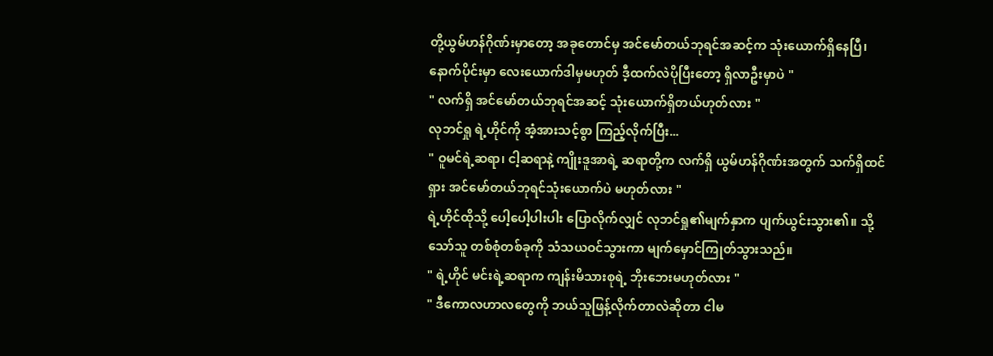တို့ယွမ်ဟန်ဂိုဏ်းမှာတော့ အခုတောင်မှ အင်မော်တယ်ဘုရင်အဆင့်က သုံးယောက်ရှိနေပြီ၊ နောက်ပိုင်းမှာ လေးယောက်ဒါမှမဟုတ် ဒီ့ထက်လဲပိုပြီးတော့ ရှိလာဦးမှာပဲ "
" လက်ရှိ အင်မော်တယ်ဘုရင်အဆင့် သုံးယောက်ရှိတယ်ဟုတ်လား "
လုဘင်ရှု ရဲ့ဟိုင်ကို အံ့အားသင့်စွာ ကြည့်လိုက်ပြီး...
" ဝူမင်ရဲ့ဆရာ၊ ငါ့ဆရာနဲ့ ကျိုးဒူအာရဲ့ ဆရာတို့က လက်ရှိ ယွမ်ဟန်ဂိုဏ်းအတွက် သက်ရှိထင်ရှား အင်မော်တယ်ဘုရင်သုံးယောက်ပဲ မဟုတ်လား "
ရဲ့ဟိုင်ထိုသို့ ပေါ့ပေါ့ပါးပါး ပြောလိုက်လျှင် လုဘင်ရှု၏မျက်နှာက ပျက်ယွင်းသွား၏။ သို့သော်သူ တစ်စုံတစ်ခုကို သံသယဝင်သွားကာ မျက်မှောင်ကြုတ်သွားသည်။
" ရဲ့ဟိုင် မင်းရဲ့ဆရာက ကျန်းမိသားစုရဲ့ ဘိုးဘေးမဟုတ်လား "
" ဒီကောလဟာလတွေကို ဘယ်သူဖြန့်လိုက်တာလဲဆိုတာ ငါမ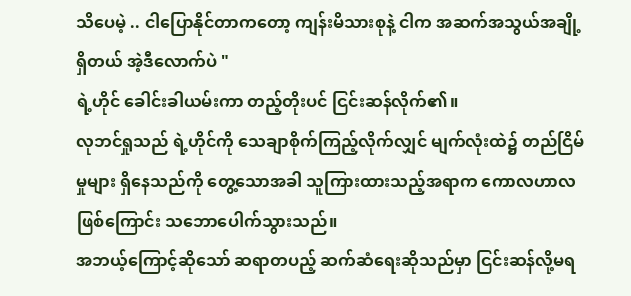သိပေမဲ့ .. ငါပြောနိုင်တာကတော့ ကျန်းမိသားစုနဲ့ ငါက အဆက်အသွယ်အချို့ရှိတယ် အဲ့ဒီလောက်ပဲ "
ရဲ့ဟိုင် ခေါင်းခါယမ်းကာ တည့်တိုးပင် ငြင်းဆန်လိုက်၏။
လုဘင်ရှုသည် ရဲ့ဟိုင်ကို သေချာစိုက်ကြည့်လိုက်လျှင် မျက်လုံးထဲ၌ တည်ငြိမ်မှုများ ရှိနေသည်ကို တွေ့သောအခါ သူကြားထားသည့်အရာက ကောလဟာလဖြစ်ကြောင်း သဘောပေါက်သွားသည်။
အဘယ့်ကြောင့်ဆိုသော် ဆရာတပည့် ဆက်ဆံရေးဆိုသည်မှာ ငြင်းဆန်လို့မရ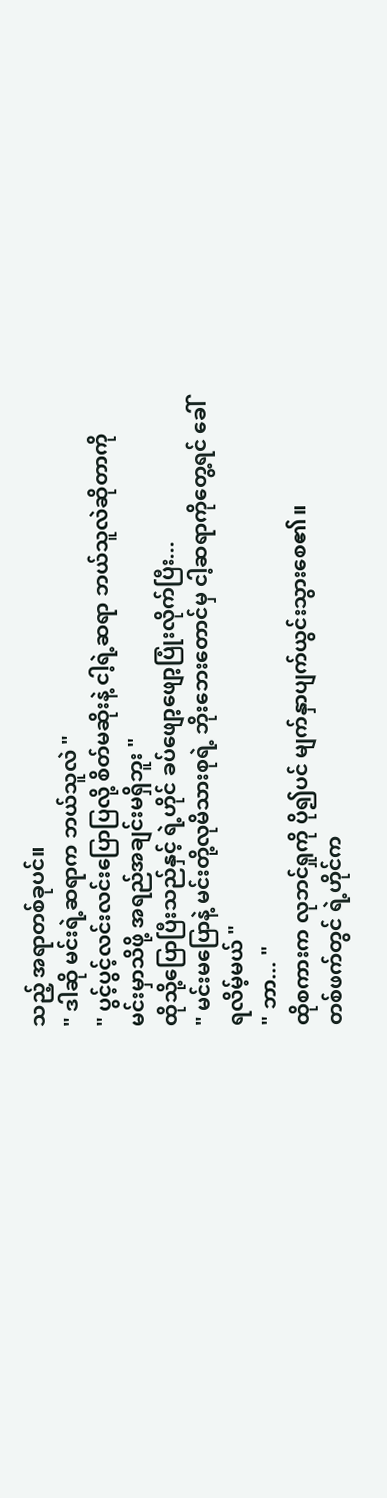သည့် အရာတစ်ခုပင်။
" ဒါဆို မင်းရဲ့ဆရာက ဘယ်သူလဲ "
" ပွင့်ပွင့်လင်းလင်းပြောပြလို့ စိတ်မဆိုးနဲ့ ငါ့ရဲ့ဆရာ ဘယ်သူလဲဆိုတာကို မင်းမှာသိဖို့ အရည်အချင်းမရှိဘူး "
ထိုသို့ပြောပြီးသည်နှင့် ရဲ့ဟိုင် ခပ်ဖျော့ဖျော့ပြုံးလိုက်ပြီး...
" မင်းမပြောနဲ့ မင်းတို့လုမိသားစုရဲ့ ဘိုးဘေးတောင်မှ ငါ့ဆရာကိုတွေ့ရင် ခေါ်ရလိမ့်မယ် "
" ဘာ... "
ထိုစကားက လုဘင်ရှုကို ပို၍ပင် မျက်နှာပျက်ယွင်းသွားစေ၏။
တစ်ဖက်တွင် ရဲ့ဟိုင်က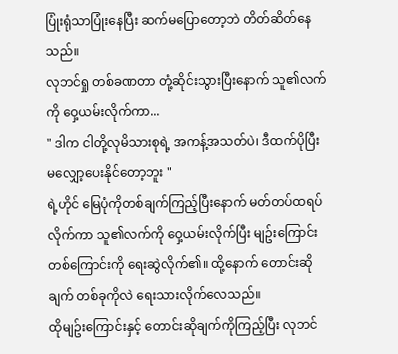ပြုံးရုံသာပြုံးနေပြီး ဆက်မပြောတော့ဘဲ တိတ်ဆိတ်နေသည်။
လုဘင်ရှု တစ်ခဏတာ တုံ့ဆိုင်းသွားပြီးနောက် သူ၏လက်ကို ဝှေ့ယမ်းလိုက်ကာ...
" ဒါက ငါတို့လုမိသားစုရဲ့ အကန့်အသတ်ပဲ၊ ဒီထက်ပိုပြီး မလျှော့ပေးနိုင်တော့ဘူး "
ရဲ့ဟိုင် မြေပုံကိုတစ်ချက်ကြည့်ပြီးနောက် မတ်တပ်ထရပ်လိုက်ကာ သူ၏လက်ကို ဝှေ့ယမ်းလိုက်ပြီး မျဥ်းကြောင်းတစ်ကြောင်းကို ရေးဆွဲလိုက်၏။ ထို့နောက် တောင်းဆိုချက် တစ်ခုကိုလဲ ရေးသားလိုက်လေသည်။
ထိုမျဥ်းကြောင်းနှင့် တောင်းဆိုချက်ကိုကြည့်ပြီး လုဘင်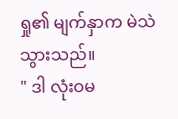ရှု၏ မျက်နှာက မဲသဲသွားသည်။
" ဒါ လုံးဝမ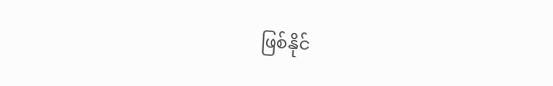ဖြစ်နိုင်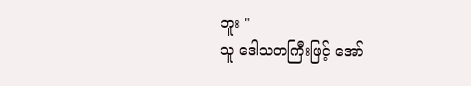ဘူး "
သူ ဒေါသတကြီးဖြင့် အော်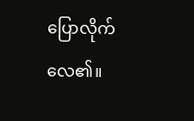ပြောလိုက်လေ၏။